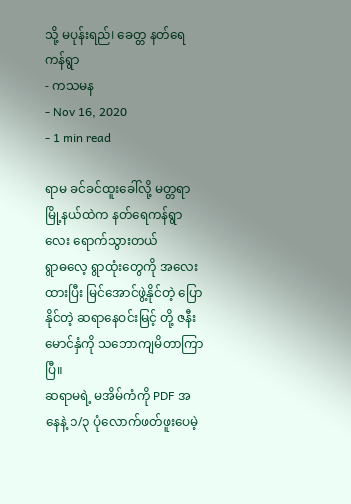သို့ မပုန်းရည်। ခေတ္တ နတ်ရေကန်ရွာ
- ကသမန
- Nov 16, 2020
- 1 min read

ရာမ ခင်ခင်ထူးခေါ်လို့ မတ္တရာမြို့နယ်ထဲက နတ်ရေကန်ရွာလေး ရောက်သွားတယ်
ရွာဓလေ့ ရွာထုံးတွေကို အလေးထားပြီး မြင်အောင်ဖွဲ့နိုင်တဲ့ ပြောနိုင်တဲ့ ဆရာနေဝင်းမြင့် တို့ ဇနီးမောင်နှံကို သဘောကျမိတာကြာပြီ။
ဆရာမရဲ့ မအိမ်ကံကို PDF အနေနဲ့ ၁/၃ ပုံလောက်ဖတ်ဖူးပေမဲ့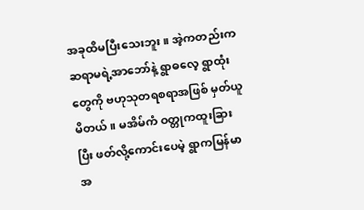အခုထိမပြီးသေးဘူး။ အဲ့ကတည်းက ဆရာမရဲ့အာဘော်နဲ့ ရွာဓလေ့ ရွာထုံးတွေကို ဗဟုသုတရစရာအဖြစ် မှတ်ယူမိတယ်။ မအိမ်ကံ ဝတ္တုကထူးခြားပြီး ဖတ်လို့ကောင်းပေမဲ့ ရွာကမြန်မာအ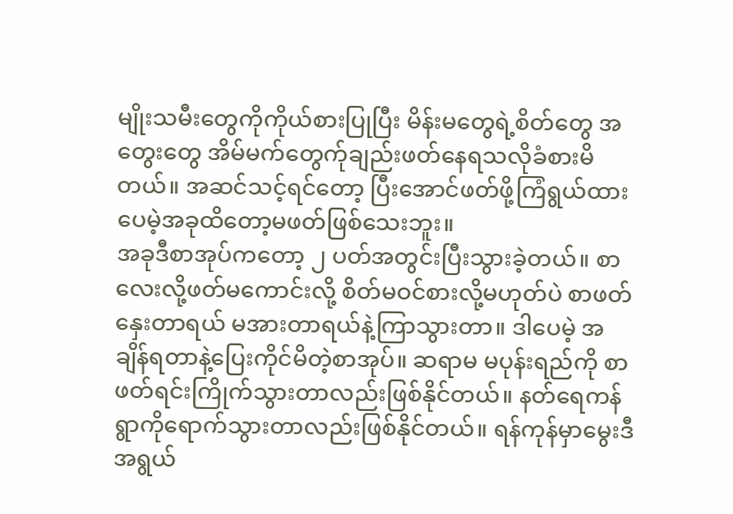မျိုးသမီးတွေကိုကိုယ်စားပြုပြီး မိန်းမတွေရဲ့စိတ်တွေ အတွေးတွေ အိမ်မက်တွေက်ုချည်းဖတ်နေရသလိုခံစားမိတယ်။ အဆင်သင့်ရင်တော့ ပြီးအောင်ဖတ်ဖို့ကြံရွယ်ထားပေမဲ့အခုထိတော့မဖတ်ဖြစ်သေးဘူး။
အခုဒီစာအုပ်ကတော့ ၂ ပတ်အတွင်းပြီးသွားခဲ့တယ်။ စာလေးလို့ဖတ်မကောင်းလို့ စိတ်မဝင်စားလို့မဟုတ်ပဲ စာဖတ်နှေးတာရယ် မအားတာရယ်နဲ့ကြာသွားတာ။ ဒါပေမဲ့ အချိန်ရတာနဲ့ပြေးကိုင်မိတဲ့စာအုပ်။ ဆရာမ မပုန်းရည်ကို စာဖတ်ရင်းကြိုက်သွားတာလည်းဖြစ်နိုင်တယ်။ နတ်ရေကန်ရွာကိုရောက်သွားတာလည်းဖြစ်နိုင်တယ်။ ရန်ကုန်မှာမွေးဒီအရွယ်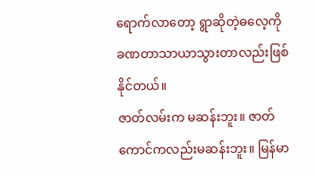ရောက်လာတော့ ရွာဆိုတဲ့ဓလေ့ကို ခဏတာသာယာသွားတာလည်းဖြစ်နိုင်တယ်။
ဇာတ်လမ်းက မဆန်းဘူး။ ဇာတ်ကောင်ကလည်းမဆန်းဘူး။ မြန်မာ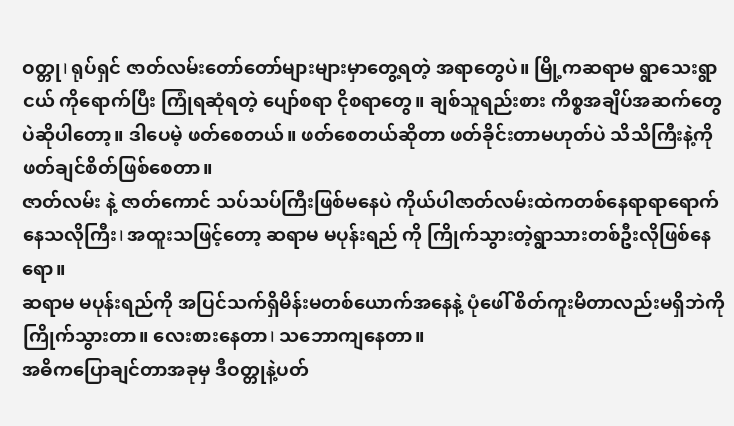ဝတ္တု। ရုပ်ရှင် ဇာတ်လမ်းတော်တော်များများမှာတွေ့ရတဲ့ အရာတွေပဲ။ မြို့ကဆရာမ ရွာသေးရွာငယ် ကိုရောက်ပြီး ကြုံရဆုံရတဲ့ ပျော်စရာ ငိုစရာတွေ။ ချစ်သူရည်းစား ကိစ္စအချိပ်အဆက်တွေ ပဲဆိုပါတော့။ ဒါပေမဲ့ ဖတ်စေတယ်။ ဖတ်စေတယ်ဆိုတာ ဖတ်ခိုင်းတာမဟုတ်ပဲ သိသိကြီးနဲ့ကိုဖတ်ချင်စိတ်ဖြစ်စေတာ။
ဇာတ်လမ်း နဲ့ ဇာတ်ကောင် သပ်သပ်ကြီးဖြစ်မနေပဲ ကိုယ်ပါဇာတ်လမ်းထဲကတစ်နေရာရာရောက်နေသလိုကြီး। အထူးသဖြင့်တော့ ဆရာမ မပုန်းရည် ကို ကြိုက်သွားတဲ့ရွာသားတစ်ဦးလိုဖြစ်နေရော။
ဆရာမ မပုန်းရည်ကို အပြင်သက်ရှိမိန်းမတစ်ယောက်အနေနဲ့ ပုံဖေါ် စိတ်ကူးမိတာလည်းမရှိဘဲကို ကြိုက်သွားတာ။ လေးစားနေတာ। သဘောကျနေတာ။
အဓိကပြောချင်တာအခုမှ ဒီဝတ္တုနဲ့ပတ်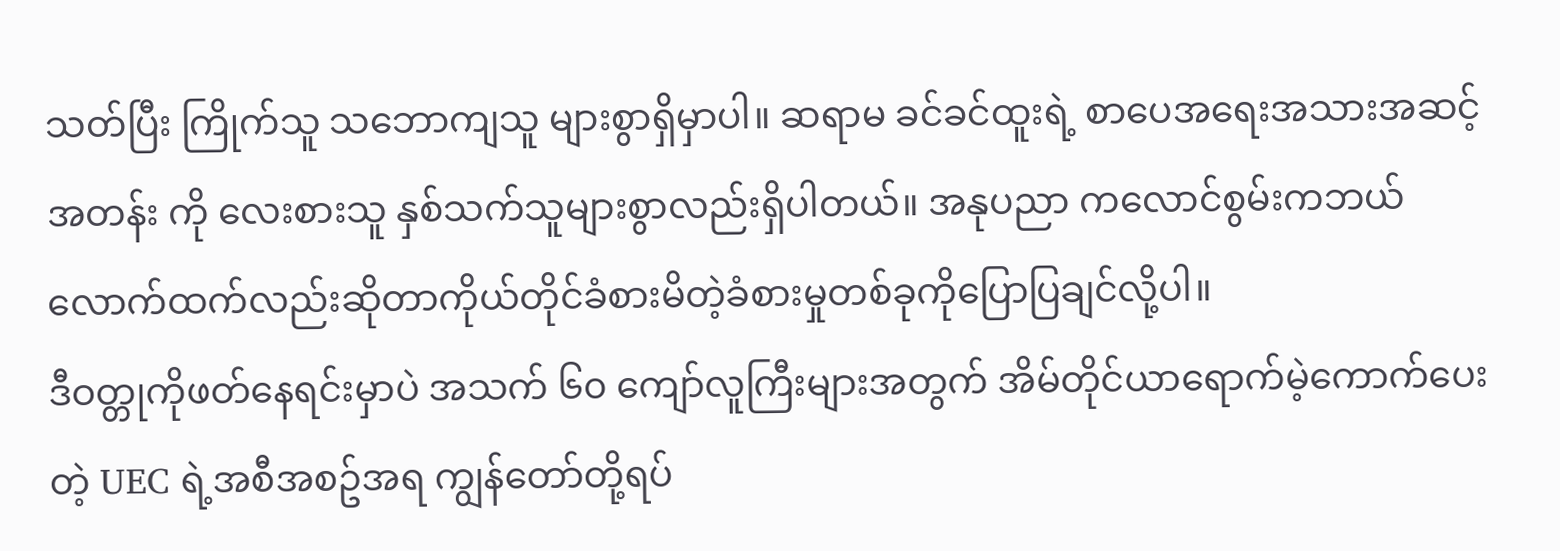သတ်ပြီး ကြိုက်သူ သဘောကျသူ များစွာရှိမှာပါ။ ဆရာမ ခင်ခင်ထူးရဲ့ စာပေအရေးအသားအဆင့်အတန်း ကို လေးစားသူ နှစ်သက်သူများစွာလည်းရှိပါတယ်။ အနုပညာ ကလောင်စွမ်းကဘယ်လောက်ထက်လည်းဆိုတာကိုယ်တိုင်ခံစားမိတဲ့ခံစားမှုတစ်ခုကိုပြောပြချင်လို့ပါ။
ဒီဝတ္တုကိုဖတ်နေရင်းမှာပဲ အသက် ၆၀ ကျော်လူကြီးများအတွက် အိမ်တိုင်ယာရောက်မဲ့ကောက်ပေးတဲ့ UEC ရဲ့အစီအစဥ်အရ ကျွန်တော်တို့ရပ်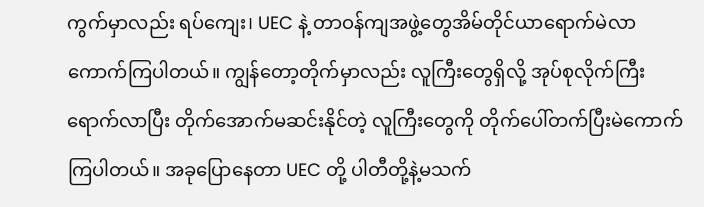ကွက်မှာလည်း ရပ်ကျေး। UEC နဲ့ တာဝန်ကျအဖွဲ့တွေအိမ်တိုင်ယာရောက်မဲလာကောက်ကြပါတယ်။ ကျွန်တော့တိုက်မှာလည်း လူကြီးတွေရှိလို့ အုပ်စုလိုက်ကြီးရောက်လာပြီး တိုက်အောက်မဆင်းနိုင်တဲ့ လူကြီးတွေကို တိုက်ပေါ်တက်ပြီးမဲကောက်ကြပါတယ်။ အခုပြောနေတာ UEC တို့ ပါတီတို့နဲ့မသက်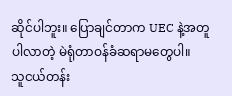ဆိုင်ပါဘူး။ ပြောချင်တာက UEC နဲ့အတူပါလာတဲ့ မဲရုံတာဝန်ခံဆရာမတွေပါ။
သူငယ်တန်း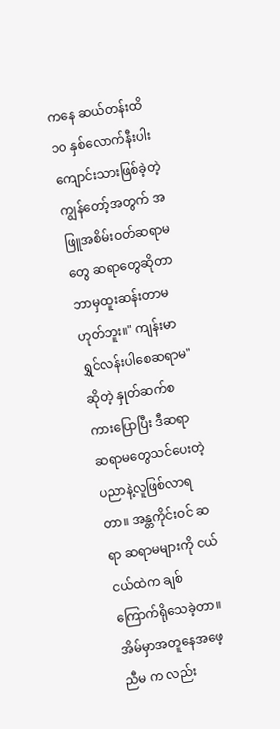ကနေ ဆယ်တန်းထိ ၁၀ နှစ်လောက်နီးပါးကျောင်းသားဖြစ်ခဲ့တဲ့ ကျွန်တော့်အတွက် အဖြူအစိမ်းဝတ်ဆရာမတွေ ဆရာတွေဆိုတာ ဘာမှထူးဆန်းတာမဟုတ်ဘူး။" ကျန်းမာရွှင်လန်းပါစေဆရာမ" ဆိုတဲ့ နှုတ်ဆက်စကားပြောပြီး ဒီဆရာ ဆရာမတွေသင်ပေးတဲ့ပညာနဲ့လူဖြစ်လာရတာ။ အန္တကိုင်းဝင် ဆရာ ဆရာမများကို ငယ်ငယ်ထဲက ချစ်ကြောက်ရိုသေခဲ့တာ။ အိမ်မှာအတူနေအဖေ့ညီမ က လည်း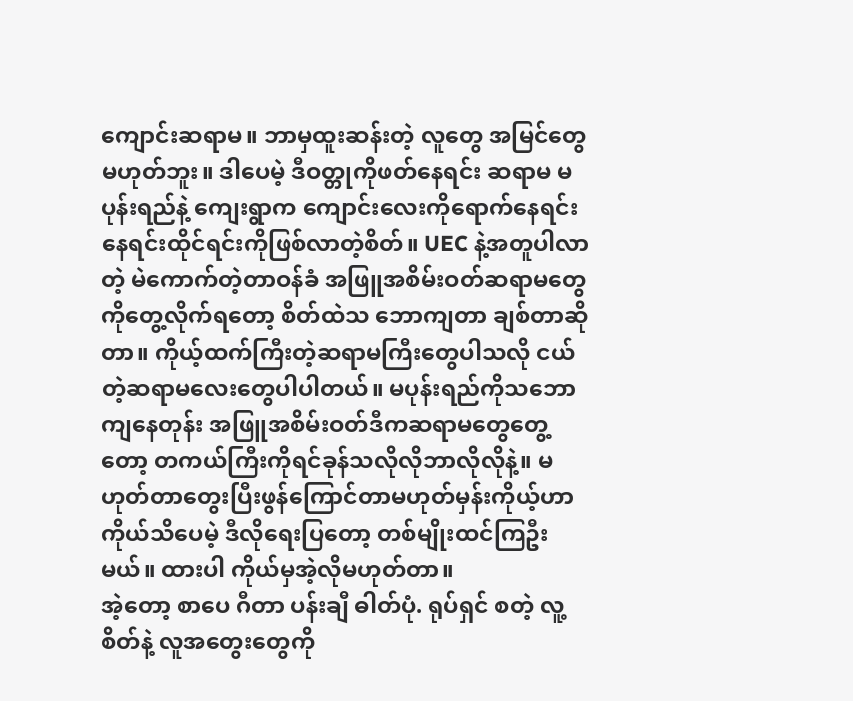ကျောင်းဆရာမ။ ဘာမှထူးဆန်းတဲ့ လူတွေ အမြင်တွေ မဟုတ်ဘူး။ ဒါပေမဲ့ ဒီဝတ္တုကိုဖတ်နေရင်း ဆရာမ မပုန်းရည်နဲ့ ကျေးရွာက ကျောင်းလေးကိုရောက်နေရင်း နေရင်းထိုင်ရင်းကိုဖြစ်လာတဲ့စိတ်။ UEC နဲ့အတူပါလာတဲ့ မဲကောက်တဲ့တာဝန်ခံ အဖြူအစိမ်းဝတ်ဆရာမတွေကိုတွေ့လိုက်ရတော့ စိတ်ထဲသ ဘောကျတာ ချစ်တာဆိုတာ။ ကိုယ့်ထက်ကြီးတဲ့ဆရာမကြီးတွေပါသလို ငယ်တဲ့ဆရာမလေးတွေပါပါတယ်။ မပုန်းရည်ကိုသဘောကျနေတုန်း အဖြူအစိမ်းဝတ်ဒီကဆရာမတွေတွေ့တော့ တကယ်ကြီးကိုရင်ခုန်သလိုလိုဘာလိုလိုနဲ့။ မဟုတ်တာတွေးပြီးဖွန်ကြောင်တာမဟုတ်မှန်းကိုယ့်ဟာကိုယ်သိပေမဲ့ ဒီလိုရေးပြတော့ တစ်မျိုးထင်ကြဦးမယ်။ ထားပါ ကိုယ်မှအဲ့လိုမဟုတ်တာ။
အဲ့တော့ စာပေ ဂီတာ ပန်းချီ ဓါတ်ပုံ. ရုပ်ရှင် စတဲ့ လူ့စိတ်နဲ့ လူအတွေးတွေကို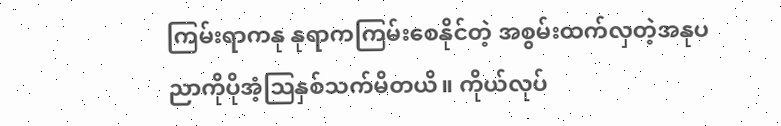ကြမ်းရာကနု နုရာကကြမ်းစေနိုင်တဲ့ အစွမ်းထက်လှတဲ့အနုပညာကိုပိုအံ့သြနှစ်သက်မိတယိ။ ကိုယ်လုပ်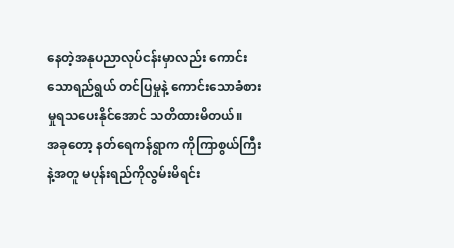နေတဲ့အနုပညာလုပ်ငန်းမှာလည်း ကောင်းသောရည်ရွယ် တင်ပြမှုနဲ့ ကောင်းသောခံစားမှုရသပေးနိုင်အောင် သတိထားမိတယ်။
အခုတော့ နတ်ရေကန်ရွာက ကိုကြာစွယ်ကြီးနဲ့အတူ မပုန်းရည်ကိုလွမ်းမိရင်း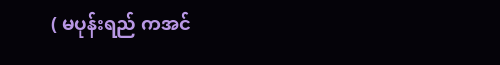( မပုန်းရည် ကအင်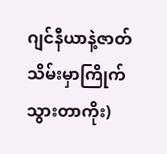ဂျင်နီယာနဲ့ဇာတ်သိမ်းမှာကြိုက်သွားတာကိုး)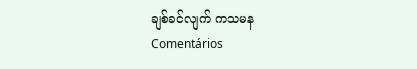ချစ်ခင်လျက် ကသမန
Comentários